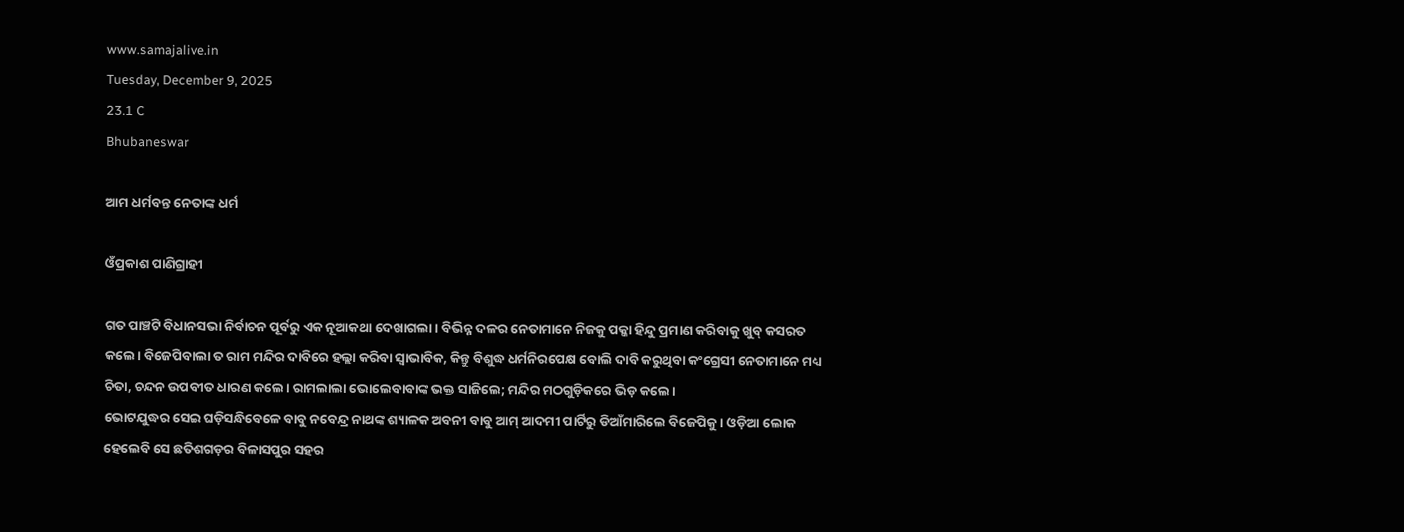www.samajalive.in
Tuesday, December 9, 2025
23.1 C
Bhubaneswar

ଆମ ଧର୍ମବନ୍ତ ନେତାଙ୍କ ଧର୍ମ

ଓଁପ୍ରକାଶ ପାଣିଗ୍ରାହୀ

ଗତ ପାଞ୍ଚଟି ବିଧାନସଭା ନିର୍ବାଚନ ପୂର୍ବରୁ ଏକ ନୂଆକଥା ଦେଖାଗଲା। ବିଭିନ୍ନ ଦଳର ନେତାମାନେ ନିଜକୁ ପକ୍କା ହିନ୍ଦୁ ପ୍ରମାଣ କରିବାକୁ ଖୁବ୍‌ କସରତ କଲେ। ବିଜେପିବାଲା ତ ରାମ ମନ୍ଦିର ଦାବିରେ ହଲ୍ଲା କରିବା ସ୍ବାଭାବିକ, କିନ୍ତୁ ବିଶୁଦ୍ଧ ଧର୍ମନିରପେକ୍ଷ ବୋଲି ଦାବି କରୁଥିବା କଂଗ୍ରେସୀ ନେତାମାନେ ମଧ୍ୟ ଚିତା, ଚନ୍ଦନ ଉପବୀତ ଧାରଣ କଲେ। ରାମଲାଲା ଭୋଲେବାବାଙ୍କ ଭକ୍ତ ସାଜିଲେ; ମନ୍ଦିର ମଠଗୁଡ଼ିକରେ ଭିଡ଼ କଲେ।
ଭୋଟଯୁଦ୍ଧର ସେଇ ଘଡ଼ିସନ୍ଧିବେଳେ ବାବୁ ନବେନ୍ଦ୍ର ନାଥଙ୍କ ଶ୍ୟାଳକ ଅବନୀ ବାବୁ ଆମ୍‌ ଆଦମୀ ପାର୍ଟିରୁ ଡିଆଁମାରିଲେ ବିଜେପିକୁ। ଓଡ଼ିଆ ଲୋକ ହେଲେବି ସେ ଛତିଶଗଡ଼ର ବିଳାସପୁର ସହର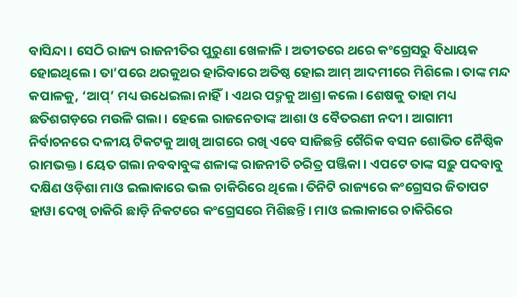ବାସିନ୍ଦା। ସେଠି ରାଜ୍ୟ ରାଜନୀତିର ପୁରୁଣା ଖେଳାଳି। ଅତୀତରେ ଥରେ କଂଗ୍ରେସରୁ ବିଧାୟକ ହୋଇଥିଲେ। ତା’ପରେ ଥରକୁଥର ହାରିବାରେ ଅତିଷ୍ଠ ହୋଇ ଆମ୍‌ ଆଦମୀରେ ମିଶିଲେ। ତାଙ୍କ ମନ୍ଦ କପାଳକୁ, ‘ଆପ୍‌’ ମଧ୍ୟ ଉଧେଇଲା ନାହିଁ। ଏଥର ପଦ୍ମକୁ ଆଶ୍ରା କଲେ। ଶେଷକୁ ତାହା ମଧ୍ୟ ଛତିଶଗଡ଼ରେ ମଉଳି ଗଲା। ହେଲେ ରାଜନେତାଙ୍କ ଆଶା ଓ ବୈତରଣୀ ନଦୀ। ଆଗାମୀ ନିର୍ବାଚନରେ ଦଳୀୟ ଟିକଟକୁ ଆଖି ଆଗରେ ରଖି ଏବେ ସାଜିଛନ୍ତି ଗୈରିକ ବସନ ଶୋଭିତ ନୈଷ୍ଠିକ ରାମଭକ୍ତ। ୟେତ ଗଲା ନବବାବୁଙ୍କ ଶଳାଙ୍କ ରାଜନୀତି ଚରିତ୍ର ପଞ୍ଜିକା। ଏପଟେ ତାଙ୍କ ସଢ଼ୁ ପଦବାବୁ ଦକ୍ଷିଣ ଓଡ଼ିଶା ମାଓ ଇଲାକାରେ ଭଲ ଚାକିରିରେ ଥିଲେ। ତିନିଟି ରାଜ୍ୟରେ କଂଗ୍ରେସର ଜିତାପଟ ହାୱା ଦେଖି ଚାକିରି ଛାଡ଼ି ନିକଟରେ କଂଗ୍ରେସରେ ମିଶିଛନ୍ତି। ମାଓ ଇଲାକାରେ ଚାକିରିରେ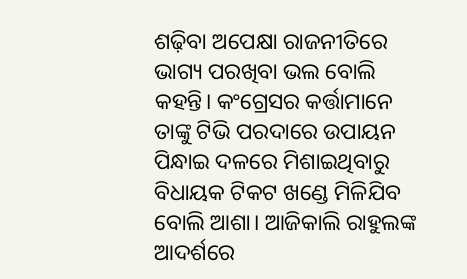ଶଢ଼ିବା ଅପେକ୍ଷା ରାଜନୀତିରେ ଭାଗ୍ୟ ପରଖିବା ଭଲ ବୋଲି କହନ୍ତି। କଂଗ୍ରେସର କର୍ତ୍ତାମାନେ ତାଙ୍କୁ ଟିଭି ପରଦାରେ ଉପାୟନ ପିନ୍ଧାଇ ଦଳରେ ମିଶାଇଥିବାରୁ ବିଧାୟକ ଟିକଟ ଖଣ୍ଡେ ମିଳିଯିବ ବୋଲି ଆଶା। ଆଜିକାଲି ରାହୁଲଙ୍କ ଆଦର୍ଶରେ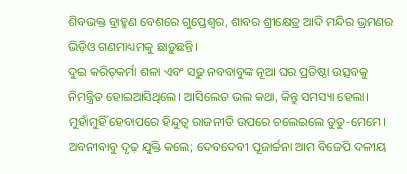ଶିବଭକ୍ତ ବ୍ରାହ୍ମଣ ବେଶରେ ଗୁପ୍ତେଶ୍ବର, ଶାବର ଶ୍ରୀକ୍ଷେତ୍ର ଆଦି ମନ୍ଦିର ଭ୍ରମଣର ଭିଡ଼ିଓ ଗଣମାଧ୍ୟମକୁ ଛାଡ଼ୁଛନ୍ତି।
ଦୁଇ କରିତ୍‌କର୍ମା ଶଳା ଏବଂ ସଢ଼ୁ ନବବାବୁଙ୍କ ନୂଆ ଘର ପ୍ରତିଷ୍ଠା ଉତ୍ସବକୁ ନିମନ୍ତ୍ରିତ ହୋଇଆସିଥିଲେ। ଆସିଲେତ ଭଲ କଥା, କିନ୍ତୁ ସମସ୍ୟା ହେଲା। ମୁହାଁମୁହିଁ ହେବାପରେ ହିନ୍ଦୁତ୍ବ ରାଜନୀତି ଉପରେ ଚଲେଇଲେ ତୁତୁ-ମେମେ। ଅବନୀବାବୁ ଦୃଢ଼ ଯୁକ୍ତି କଲେ; ଦେବଦେବୀ ପୂଜାର୍ଚ୍ଚନା ଆମ ବିଜେପି ଦଳୀୟ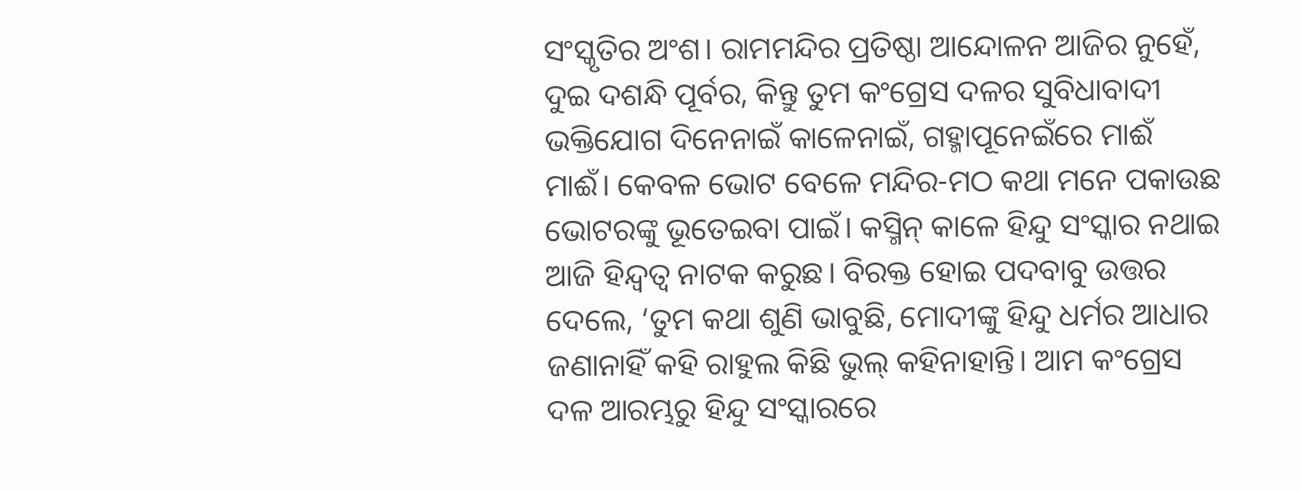ସଂସ୍କୃତିର ଅଂଶ। ରାମମନ୍ଦିର ପ୍ରତିଷ୍ଠା ଆନ୍ଦୋଳନ ଆଜିର ନୁହେଁ, ଦୁଇ ଦଶନ୍ଧି ପୂର୍ବର, କିନ୍ତୁ ତୁମ କଂଗ୍ରେସ ଦଳର ସୁବିଧାବାଦୀ ଭକ୍ତିଯୋଗ ଦିନେନାଇଁ କାଳେନାଇଁ, ଗହ୍ମାପୂନେଇଁରେ ମାଈଁ ମାଈଁ। କେବଳ ଭୋଟ ବେଳେ ମନ୍ଦିର-ମଠ କଥା ମନେ ପକାଉଛ ଭୋଟରଙ୍କୁ ଭୂତେଇବା ପାଇଁ। କସ୍ମିନ୍‌ କାଳେ ହିନ୍ଦୁ ସଂସ୍କାର ନଥାଇ ଆଜି ହିନ୍ଦ୍ବତ୍ବ ନାଟକ କରୁଛ। ବିରକ୍ତ ହୋଇ ପଦବାବୁ ଉତ୍ତର ଦେଲେ, ‘ତୁମ କଥା ଶୁଣି ଭାବୁଛି, ମୋଦୀଙ୍କୁ ହିନ୍ଦୁ ଧର୍ମର ଆଧାର ଜଣାନାହିଁ କହି ରାହୁଲ କିଛି ଭୁଲ୍‌ କହିନାହାନ୍ତି। ଆମ କଂଗ୍ରେସ ଦଳ ଆରମ୍ଭରୁ ହିନ୍ଦୁ ସଂସ୍କାରରେ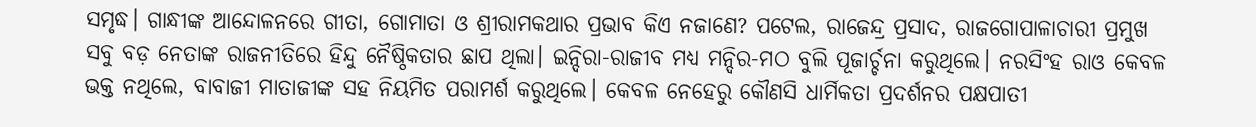ସମୃଦ୍ଧ। ଗାନ୍ଧୀଙ୍କ ଆନ୍ଦୋଳନରେ ଗୀତା, ଗୋମାତା ଓ ଶ୍ରୀରାମକଥାର ପ୍ରଭାବ କିଏ ନଜାଣେ? ପଟେଲ, ରାଜେନ୍ଦ୍ର ପ୍ରସାଦ, ରାଜଗୋପାଳାଚାରୀ ପ୍ରମୁଖ ସବୁ ବଡ଼ ନେତାଙ୍କ ରାଜନୀତିରେ ହିନ୍ଦୁ ନୈଷ୍ଠିକତାର ଛାପ ଥିଲା। ଇନ୍ଦିରା-ରାଜୀବ ମଧ୍ୟ ମନ୍ଦିର-ମଠ ବୁଲି ପୂଜାର୍ଚ୍ଚନା କରୁଥିଲେ। ନରସିଂହ ରାଓ କେବଳ ଭକ୍ତ ନଥିଲେ, ବାବାଜୀ ମାତାଜୀଙ୍କ ସହ ନିୟମିତ ପରାମର୍ଶ କରୁଥିଲେ। କେବଳ ନେହେରୁ କୌଣସି ଧାର୍ମିକତା ପ୍ରଦର୍ଶନର ପକ୍ଷପାତୀ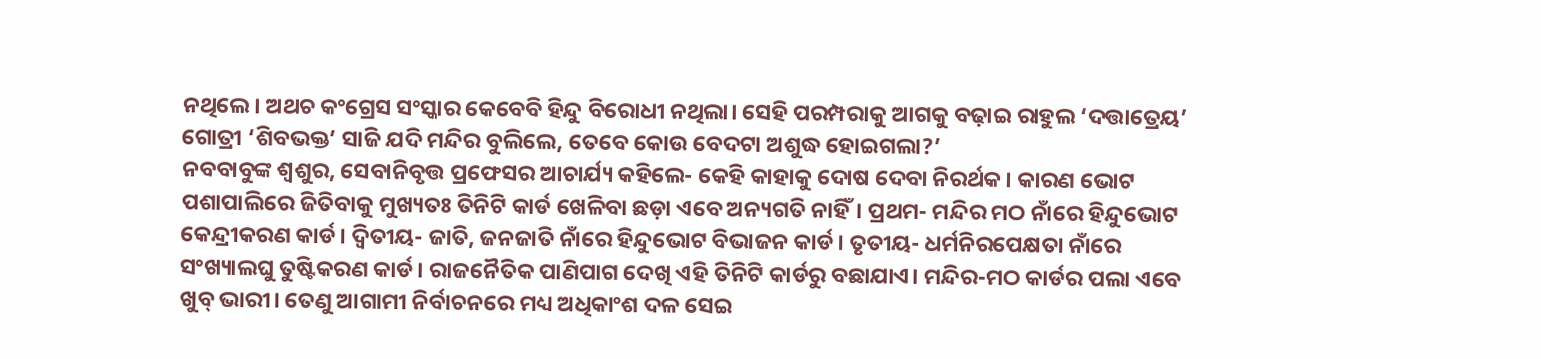ନଥିଲେ। ଅଥଚ କଂଗ୍ରେସ ସଂସ୍କାର କେବେବି ହିନ୍ଦୁ ବିରୋଧୀ ନଥିଲା। ସେହି ପରମ୍ପରାକୁ ଆଗକୁ ବଢ଼ାଇ ରାହୁଲ ‘ଦତ୍ତାତ୍ରେୟ’ ଗୋତ୍ରୀ ‘ଶିବଭକ୍ତ’ ସାଜି ଯଦି ମନ୍ଦିର ବୁଲିଲେ, ତେବେ କୋଉ ବେଦଟା ଅଶୁଦ୍ଧ ହୋଇଗଲା?’
ନବବାବୁଙ୍କ ଶ୍ବଶୁର, ସେବାନିବୃତ୍ତ ପ୍ରଫେସର ଆଚାର୍ଯ୍ୟ କହିଲେ- କେହି କାହାକୁ ଦୋଷ ଦେବା ନିରର୍ଥକ। କାରଣ ଭୋଟ ପଶାପାଲିରେ ଜିତିବାକୁ ମୁଖ୍ୟତଃ ତିନିଟି କାର୍ଡ ଖେଳିବା ଛଡ଼ା ଏବେ ଅନ୍ୟଗତି ନାହିଁ। ପ୍ରଥମ- ମନ୍ଦିର ମଠ ନାଁରେ ହିନ୍ଦୁଭୋଟ କେନ୍ଦ୍ରୀକରଣ କାର୍ଡ। ଦ୍ବିତୀୟ- ଜାତି, ଜନଜାତି ନାଁରେ ହିନ୍ଦୁଭୋଟ ବିଭାଜନ କାର୍ଡ। ତୃତୀୟ- ଧର୍ମନିରପେକ୍ଷତା ନାଁରେ ସଂଖ୍ୟାଲଘୁ ତୁଷ୍ଟିକରଣ କାର୍ଡ। ରାଜନୈତିକ ପାଣିପାଗ ଦେଖି ଏହି ତିନିଟି କାର୍ଡରୁ ବଛାଯାଏ। ମନ୍ଦିର-ମଠ କାର୍ଡର ପଲା ଏବେ ଖୁବ୍‌ ଭାରୀ। ତେଣୁ ଆଗାମୀ ନିର୍ବାଚନରେ ମଧ୍ୟ ଅଧିକାଂଶ ଦଳ ସେଇ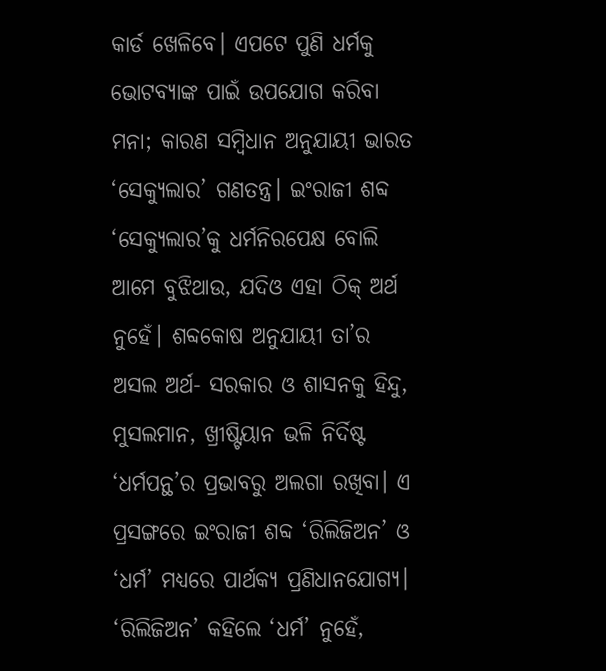କାର୍ଡ ଖେଳିବେ। ଏପଟେ ପୁଣି ଧର୍ମକୁ ଭୋଟବ୍ୟାଙ୍କ ପାଇଁ ଉପଯୋଗ କରିବା ମନା; କାରଣ ସମ୍ବିଧାନ ଅନୁଯାୟୀ ଭାରତ ‘ସେକ୍ୟୁଲାର’ ଗଣତନ୍ତ୍ର। ଇଂରାଜୀ ଶବ୍ଦ ‘ସେକ୍ୟୁଲାର’କୁ ଧର୍ମନିରପେକ୍ଷ ବୋଲି ଆମେ ବୁଝିଥାଉ, ଯଦିଓ ଏହା ଠିକ୍‌ ଅର୍ଥ ନୁହେଁ। ଶବ୍ଦକୋଷ ଅନୁଯାୟୀ ତା’ର ଅସଲ ଅର୍ଥ- ସରକାର ଓ ଶାସନକୁ ହିନ୍ଦୁ, ମୁସଲମାନ, ଖ୍ରୀଷ୍ଟିୟାନ ଭଳି ନିର୍ଦିଷ୍ଟ ‘ଧର୍ମପନ୍ଥ’ର ପ୍ରଭାବରୁ ଅଲଗା ରଖିବା। ଏ ପ୍ରସଙ୍ଗରେ ଇଂରାଜୀ ଶବ୍ଦ ‘ରିଲିଜିଅନ’ ଓ ‘ଧର୍ମ’ ମଧ୍ୟରେ ପାର୍ଥକ୍ୟ ପ୍ରଣିଧାନଯୋଗ୍ୟ। ‘ରିଲିଜିଅନ’ କହିଲେ ‘ଧର୍ମ’ ନୁହେଁ,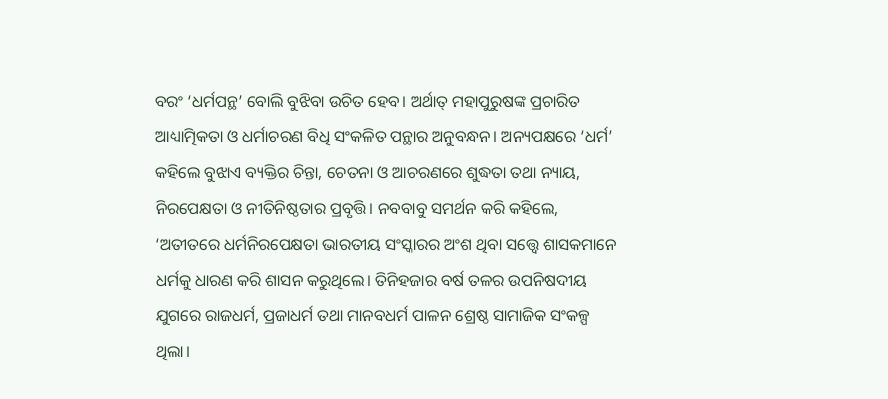ବରଂ ‘ଧର୍ମପନ୍ଥ’ ବୋଲି ବୁଝିବା ଉଚିତ ହେବ। ଅର୍ଥାତ୍‌ ମହାପୁରୁଷଙ୍କ ପ୍ରଚାରିତ ଆଧ୍ୟାତ୍ମିକତା ଓ ଧର୍ମାଚରଣ ବିଧି ସଂକଳିତ ପନ୍ଥାର ଅନୁବନ୍ଧନ। ଅନ୍ୟପକ୍ଷରେ ‘ଧର୍ମ’ କହିଲେ ବୁଝାଏ ବ୍ୟକ୍ତିର ଚିନ୍ତା, ଚେତନା ଓ ଆଚରଣରେ ଶୁଦ୍ଧତା ତଥା ନ୍ୟାୟ, ନିରପେକ୍ଷତା ଓ ନୀତିନିଷ୍ଠତାର ପ୍ରବୃତ୍ତି। ନବବାବୁ ସମର୍ଥନ କରି କହିଲେ, ‘ଅତୀତରେ ଧର୍ମନିରପେକ୍ଷତା ଭାରତୀୟ ସଂସ୍କାରର ଅଂଶ ଥିବା ସତ୍ତ୍ବେ ଶାସକମାନେ ଧର୍ମକୁ ଧାରଣ କରି ଶାସନ କରୁଥିଲେ। ତିନିହଜାର ବର୍ଷ ତଳର ଉପନିଷଦୀୟ ଯୁଗରେ ରାଜଧର୍ମ, ପ୍ରଜାଧର୍ମ ତଥା ମାନବଧର୍ମ ପାଳନ ଶ୍ରେଷ୍ଠ ସାମାଜିକ ସଂକଳ୍ପ ଥିଲା।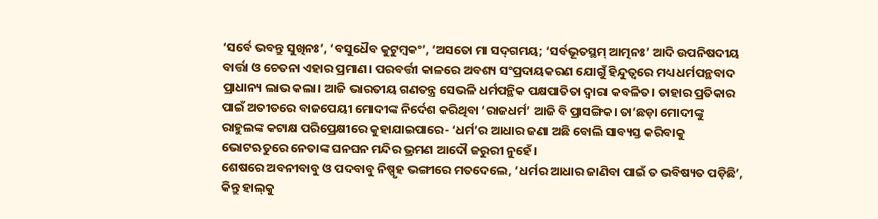‘ସର୍ବେ ଭବନ୍ତୁ ସୁଖିନଃ’, ‘ବସୁଧୈବ କୁଟୁମ୍ବକଂ’, ‘ଅସତୋ ମା ସଦ୍‌ଗମୟ; ‘ସର୍ବଭୂତସ୍ଥମ୍‌ ଆତ୍ମନଃ’ ଆଦି ଉପନିଷଦୀୟ ବାର୍ତ୍ତା ଓ ଚେତନା ଏହାର ପ୍ରମାଣ। ପରବର୍ତ୍ତୀ କାଳରେ ଅବଶ୍ୟ ସଂପ୍ରଦାୟକରଣ ଯୋଗୁଁ ହିନ୍ଦୁତ୍ବରେ ମଧ୍ୟ ଧର୍ମପନ୍ଥବାଦ ପ୍ରାଧାନ୍ୟ ଲାଭ କଲା। ଆଜି ଭାରତୀୟ ଗଣତନ୍ତ୍ର ସେଭଳି ଧର୍ମପନ୍ଥିକ ପକ୍ଷପାତିତା ଦ୍ବାରା କବଳିତ। ତାହାର ପ୍ରତିକାର ପାଇଁ ଅତୀତରେ ବାଜପେୟୀ ମୋଦୀଙ୍କ ନିର୍ଦେଶ କରିଥିବା ‘ରାଜଧର୍ମ’ ଆଜି ବି ପ୍ରାସଙ୍ଗିକ। ତା’ଛଡ଼ା ମୋଦୀଙ୍କୁ ରାହୁଲଙ୍କ କଟାକ୍ଷ ପରିପ୍ରେକ୍ଷୀରେ କୁହାଯାଇପାରେ- ‘ଧର୍ମ’ର ଆଧାର ଜଣା ଅଛି ବୋଲି ସାବ୍ୟସ୍ତ କରିବାକୁ ଭୋଟଋତୁରେ ନେତାଙ୍କ ଘନଘନ ମନ୍ଦିର ଭ୍ରମଣ ଆଦୌ ଜରୁରୀ ନୁହେଁ।
ଶେଷରେ ଅବନୀବାବୁ ଓ ପଦବାବୁ ନିଷ୍ପୃହ ଭଙ୍ଗୀରେ ମତଦେଲେ, ‘ଧର୍ମର ଆଧାର ଜାଣିବା ପାଇଁ ତ ଭବିଷ୍ୟତ ପଡ଼ିଛି’, କିନ୍ତୁ ହାଲ୍‌କୁ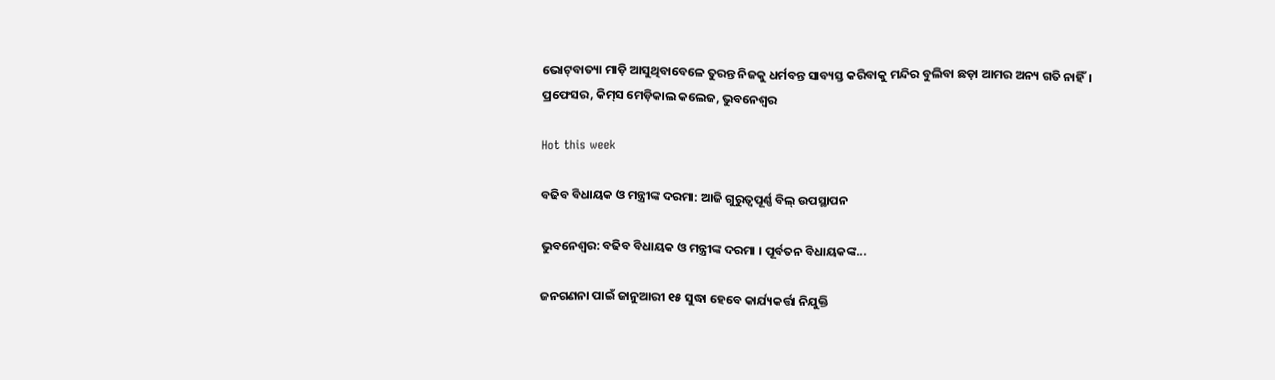ଭୋଟ୍‌ବାତ୍ୟା ମାଡ଼ି ଆସୁଥିବାବେଳେ ତୁରନ୍ତ ନିଜକୁ ଧର୍ମବନ୍ତ ସାବ୍ୟସ୍ତ କରିବାକୁ ମନ୍ଦିର ବୁଲିବା ଛଡ଼ା ଆମର ଅନ୍ୟ ଗତି ନାହିଁ।
ପ୍ରଫେସର, କିମ୍‌ସ ମେଡ଼ିକାଲ କଲେଜ, ଭୁବନେଶ୍ବର

Hot this week

ବଢିବ ବିଧାୟକ ଓ ମନ୍ତ୍ରୀଙ୍କ ଦରମା: ଆଜି ଗୁରୁତ୍ୱପୂର୍ଣ୍ଣ ବିଲ୍‌ ଉପସ୍ଥାପନ

ଭୁବନେଶ୍ୱର: ବଢିବ ବିଧାୟକ ଓ ମନ୍ତ୍ରୀଙ୍କ ଦରମା । ପୂର୍ବତନ ବିଧାୟକଙ୍କ...

ଜନଗଣନା ପାଇଁ ଜାନୁଆରୀ ୧୫ ସୁଦ୍ଧା ହେବେ କାର୍ଯ୍ୟକର୍ତ୍ତା ନିଯୁକ୍ତି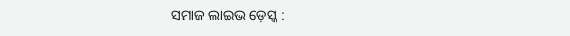ସମାଜ ଲାଇଭ ଡ଼େସ୍କ :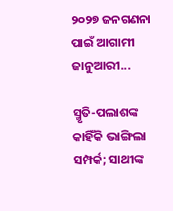୨୦୨୭ ଜନଗଣନା ପାଇଁ ଆଗାମୀ ଜାନୁଆରୀ...

ସ୍ମୃତି-ପଲାଶଙ୍କ କାହିଁକି ଭାଙ୍ଗିଲା ସମ୍ପର୍କ; ସାଥୀଙ୍କ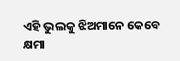ଏହି ଭୁଲକୁ ଝିଅମାନେ କେବେ କ୍ଷମା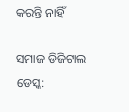କରନ୍ତି ନାହିଁ

ସମାଜ ଡିଜିଟାଲ ଡେସ୍କ: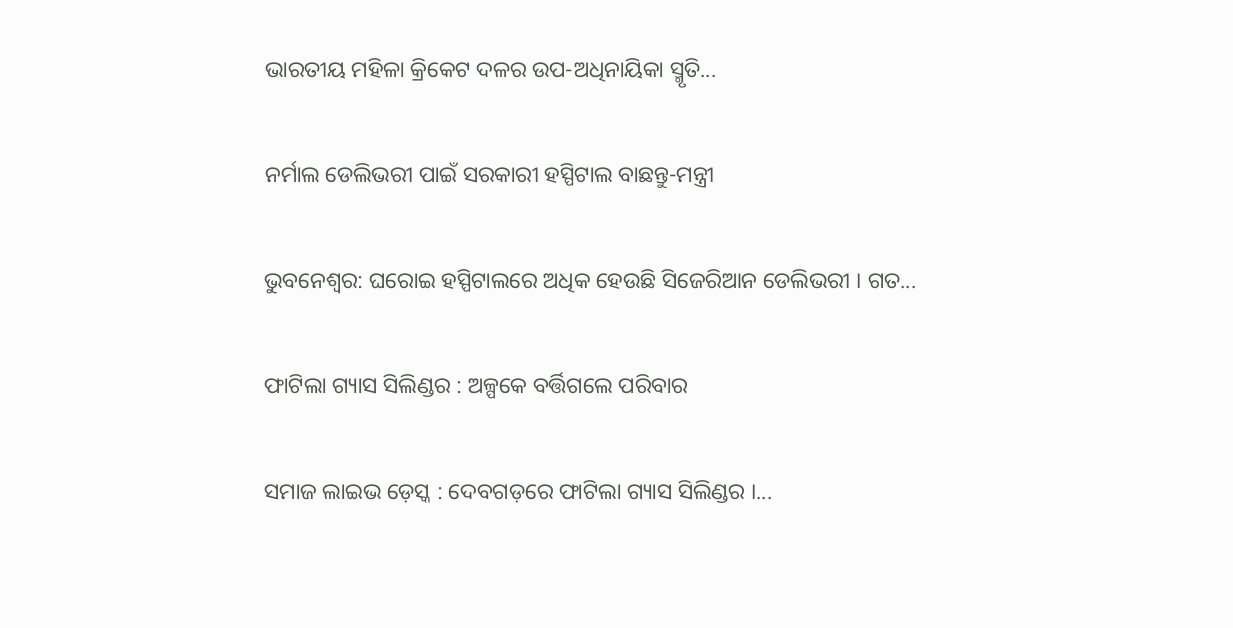ଭାରତୀୟ ମହିଳା କ୍ରିକେଟ ଦଳର ଉପ-ଅଧିନାୟିକା ସ୍ମୃତି...

ନର୍ମାଲ ଡେଲିଭରୀ ପାଇଁ ସରକାରୀ ହସ୍ପିଟାଲ ବାଛନ୍ତୁ-ମନ୍ତ୍ରୀ

ଭୁବନେଶ୍ୱର: ଘରୋଇ ହସ୍ପିଟାଲରେ ଅଧିକ ହେଉଛି ସିଜେରିଆନ ଡେଲିଭରୀ । ଗତ...

ଫାଟିଲା ଗ୍ୟାସ ସିଲିଣ୍ଡର : ଅଳ୍ପକେ ବର୍ତ୍ତିଗଲେ ପରିବାର

ସମାଜ ଲାଇଭ ଡ଼େସ୍କ : ଦେବଗଡ଼ରେ ଫାଟିଲା ଗ୍ୟାସ ସିଲିଣ୍ଡର ।...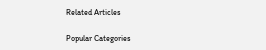Related Articles

Popular Categories